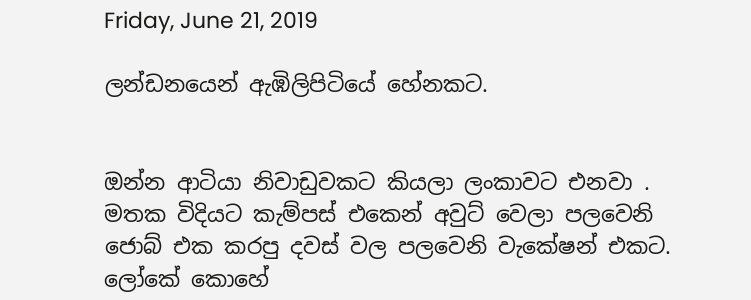Friday, June 21, 2019

ලන්ඩනයෙන් ඇඹිලිපිටියේ හේනකට.


ඔන්න ආටියා නිවාඩුවකට කියලා ලංකාවට එනවා . මතක විදියට කැම්පස් එකෙන් අවුට් වෙලා පලවෙනි ජොබ් එක කරපු දවස් වල පලවෙනි වැකේෂන් එකට. ලෝකේ කොහේ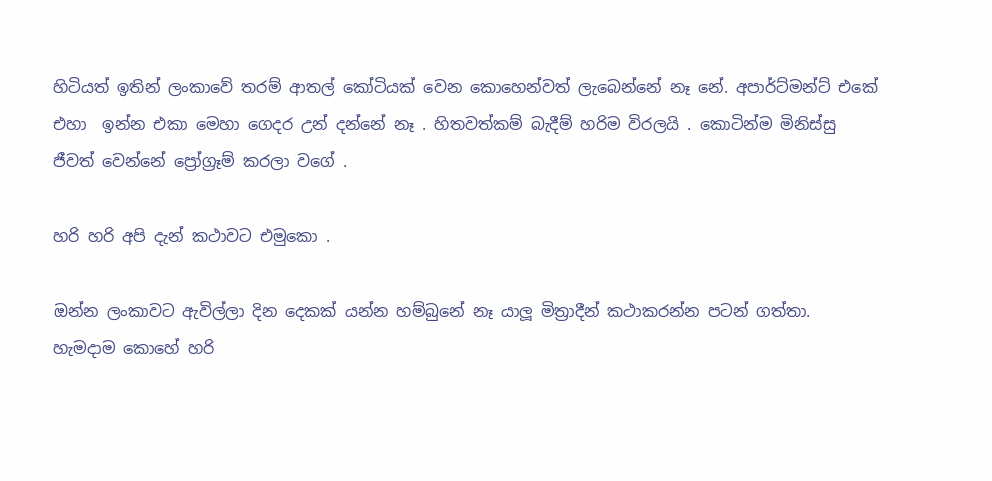හිටියත් ඉතින් ලංකාවේ තරම් ආතල් කෝටියක් වෙන කොහෙන්වත් ලැබෙන්නේ නෑ නේ. අපාර්ට්මන්ට් එකේ එහා  ඉන්න එකා මෙහා ගෙදර උන් දන්නේ නෑ . හිතවත්කම් බැදීම් හරිම විරලයි . කොටින්ම මිනිස්සු ජීවත් වෙන්නේ ප්‍රෝග්‍රෑම් කරලා වගේ .

හරි හරි අපි දැන් කථාවට එමුකො .

ඔන්න ලංකාවට ඇවිල්ලා දින දෙකක් යන්න හම්බුනේ නෑ යාලූ මිත්‍රාදීන් කථාකරන්න පටන් ගත්තා. හැමදාම කොහේ හරි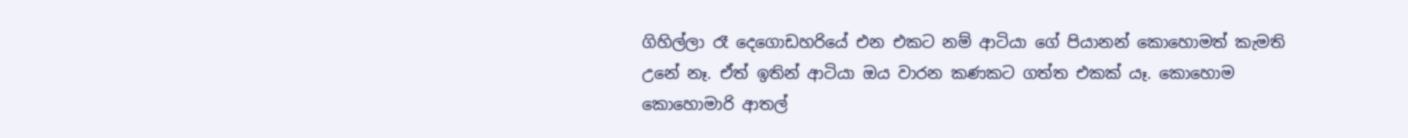ගිහිල්ලා රෑ දෙගොඩහරියේ එන එකට නම් ආටියා ගේ පියානන් කොහොමත් කැමති උනේ නෑ. ඒත් ඉතින් ආටියා ඔය වාරන කණකට ගත්ත එකක් යෑ. කොහොම කොහොමාරි ආතල්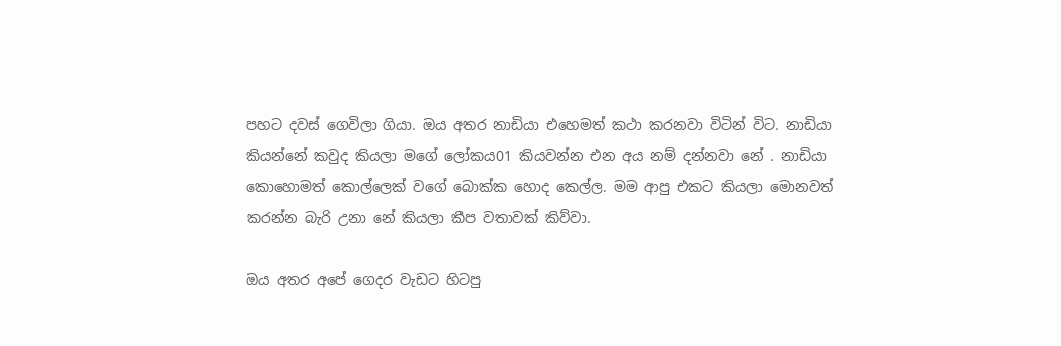පහට දවස් ගෙවිලා ගියා. ඔය අතර නාඩියා එහෙමත් කථා කරනවා විටින් විට. නාඩියා කියන්නේ කවුද කියලා මගේ ලෝකය01 කියවන්න එන අය නම් දන්නවා නේ . නාඩියා කොහොමත් කොල්ලෙක් වගේ බොක්ක හොද කෙල්ල. මම ආපු එකට කියලා මොනවත් කරන්න බැරි උනා නේ කියලා කීප වතාවක් කිව්වා.

ඔය අතර අපේ ගෙදර වැඩට හිටපු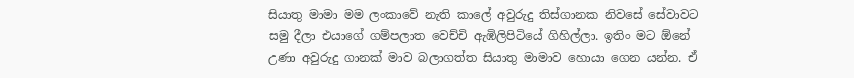සියාතු මාමා මම ලංකාවේ නැති කාලේ අවුරුදු තිස්ගානක නිවසේ සේවාවට සමු දීලා එයාගේ ගම්පලාත වෙච්චි ඇඹිලිපිටියේ ගිහිල්ලා. ඉතිං මට ඕනේ උණා අවුරුදු ගානක් මාව බලාගත්ත සියාතු මාමාව හොයා ගෙන යන්න. ඒ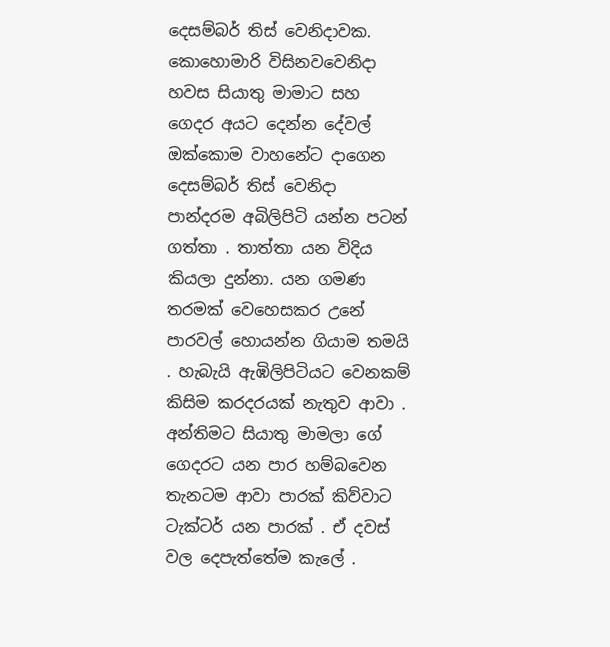දෙසම්බර් තිස් වෙනිදාවක. කොහොමාරි විසිනවවෙනිදා හවස සියාතු මාමාට සහ ගෙදර අයට දෙන්න දේවල් ඔක්කොම වාහනේට දාගෙන දෙසම්බර් තිස් වෙනිදා පාන්දරම අබිලිපිටි යන්න පටන් ගත්තා . තාත්තා යන විදිය කියලා දුන්නා. යන ගමණ තරමක් වෙහෙසකර උනේ පාරවල් හොයන්න ගියාම තමයි . හැබැයි ඇඹිලිපිටියට වෙනකම් කිසිම කරදරයක් නැතුව ආවා . අන්තිමට සියාතු මාමලා ගේ ගෙදරට යන පාර හම්බවෙන තැනටම ආවා පාරක් කිව්වාට ටැක්ටර් යන පාරක් . ඒ දවස් වල දෙපැත්තේම කැලේ .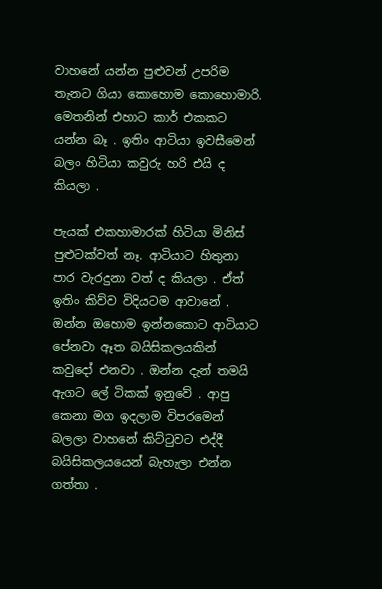වාහනේ යන්න පුළුවන් උපරිම තැනට ගියා කොහොම කොහොමාරි. මෙතනින් එහාට කාර් එකකට යන්න බෑ . ඉතිං ආටියා ඉවසීමෙන් බලං හිටියා කවුරු හරි එයි ද කියලා .

පැයක් එකහාමාරක් හිටියා මිනිස් පුළුටක්වත් නෑ. ආටියාට හිතුනා පාර වැරදුනා වත් ද කියලා . ඒත් ඉතිං කිව්ව විදියටම ආවානේ . ඔන්න ඔහොම ඉන්නකොට ආටියාට පේනවා ඈත බයිසිකලයකින් කවුදෝ එනවා . ඔන්න දැන් තමයි ඇගට ලේ ටිකක් ඉනුවේ . ආපු කෙනා මග ඉදලාම විපරමෙන් බලලා වාහනේ කිට්ටුවට එද්දී  බයිසිකලයයෙන් බැහැලා එන්න ගත්තා .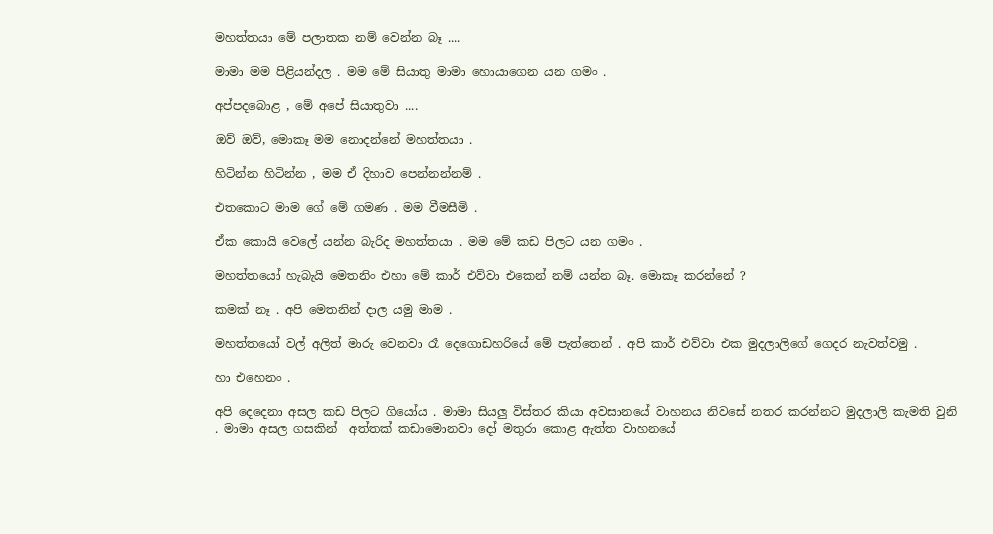මහත්තයා මේ පලාතක නම් වෙන්න බෑ ....

මාමා මම පිළියන්දල . මම මේ සියාතු මාමා හොයාගෙන යන ගමං .

අප්පදබොළ , මේ අපේ සියාතුවා ....

ඔව් ඔව්, මොකෑ මම නොදන්නේ මහත්තයා .

හිටින්න හිටින්න , මම ඒ දිහාව පෙන්නන්නම් .

එතකොට මාම ගේ මේ ගමණ . මම වීමසීමි .

ඒක කොයි වෙලේ යන්න බැරිද මහත්තයා . මම මේ කඩ පිලට යන ගමං .

මහත්තයෝ හැබැයි මෙතනිං එහා මේ කාර් එව්වා එකෙන් නම් යන්න බෑ. මොකෑ කරන්නේ ?

කමක් නෑ . අපි මෙතනින් දාල යමු මාම .

මහත්තයෝ වල් අලිත් මාරු වෙනවා රෑ දෙගොඩහරියේ මේ පැත්තෙන් . අපි කාර් එව්වා එක මුදලාලිගේ ගෙදර නැවත්වමු .

හා එහෙනං .

අපි දෙදෙනා අසල කඩ පිලට ගියෝය . මාමා සියලු විස්තර කියා අවසානයේ වාහනය නිවසේ නතර කරන්නට මුදලාලි කැමති වුනි . මාමා අසල ගසකින්  අත්තක් කඩාමොනවා දෝ මතුරා කොළ ඇත්ත වාහනයේ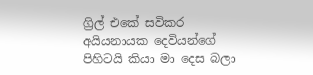ග්‍රිල් එකේ සවිකර අයියනායක දෙවියන්ගේ පිහිටයි කියා මා දෙස බලා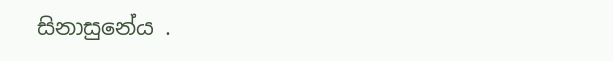සිනාසුනේය .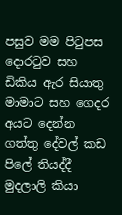පසුව මම පිටුපස දොරටුව සහ ඩිකිය ඇර සියාතු මාමාට සහ ගෙදර අයට දෙන්න ගත්තු දේවල් කඩ පිලේ තියද්දී මුදලාලි කියා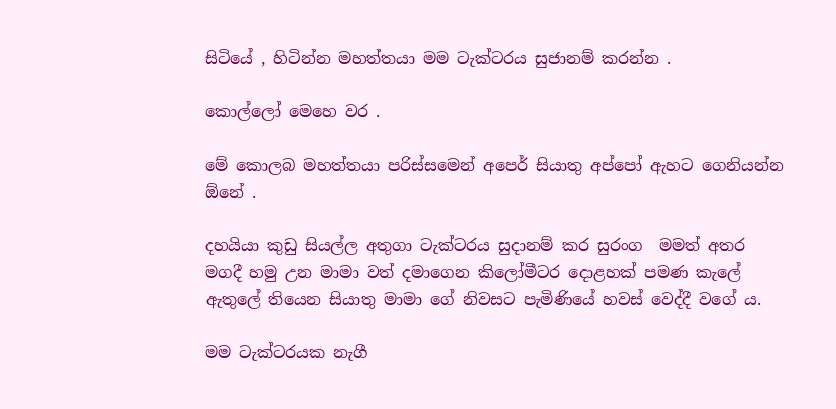සිටියේ , හිටින්න මහත්තයා මම ටැක්ටරය සුජානම් කරන්න .

කොල්ලෝ මෙහෙ වර .

මේ කොලබ මහත්තයා පරිස්සමෙන් අපෙර් සියාතු අප්පෝ ඇහට ගෙනියන්න ඕනේ .

දහයියා කුඩු සියල්ල අතුගා ටැක්ටරය සුදානම් කර සුරංග  මමත් අතර මගදී හමු උන මාමා වත් දමාගෙන කිලෝමීටර දොළහක් පමණ කැලේ ඇතුලේ තියෙන සියාතු මාමා ගේ නිවසට පැමිණියේ හවස් වෙද්දී වගේ ය.

මම ටැක්ටරයක නැගී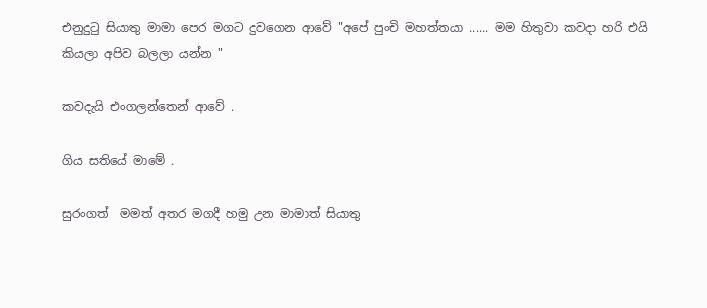එනුදුටු සියාතු මාමා පෙර මගට දුවගෙන ආවේ "අපේ පුංචි මහත්තයා ...... මම හිතුවා කවදා හරි එයි කියලා අපිව බලලා යන්න "

කවදැයි එංගලන්තෙන් ආවේ .

ගිය සතියේ මාමේ .

සුරංගත්  මමත් අතර මගදී හමු උන මාමාත් සියාතු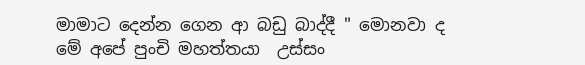මාමාට දෙන්න ගෙන ආ බඩු බාද්දී " මොනවා ද මේ අපේ පුංචි මහත්තයා  උස්සං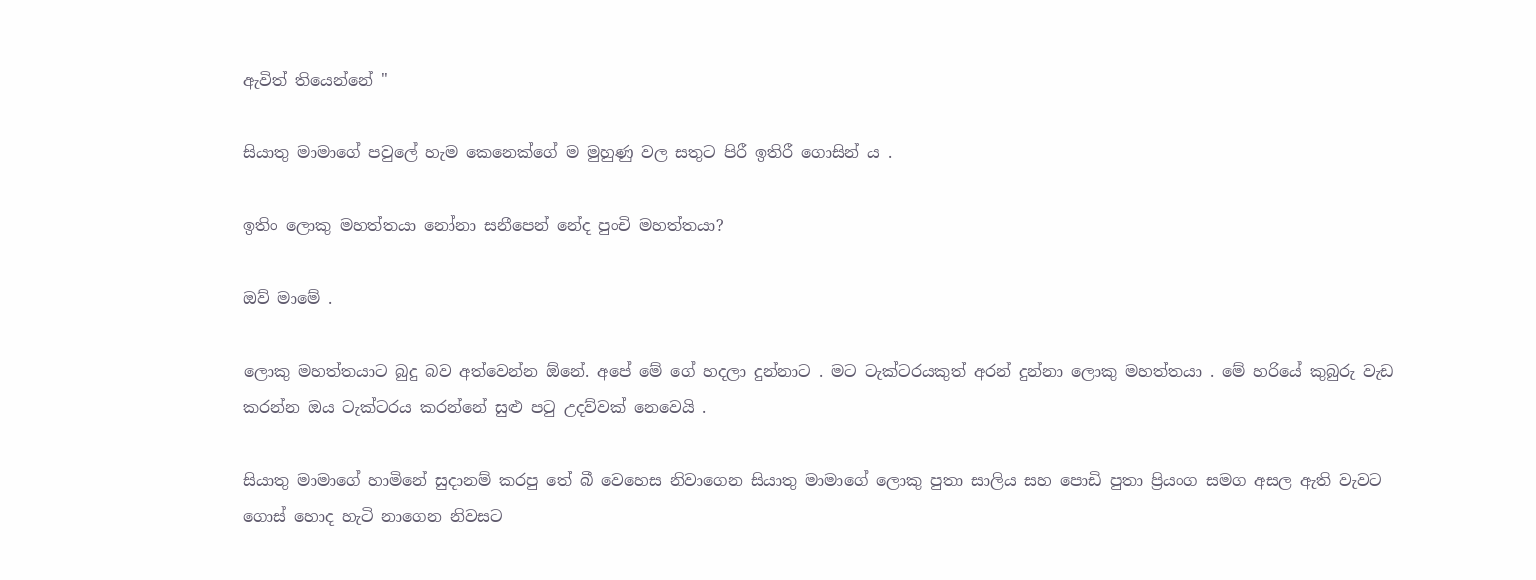ඇවිත් තියෙන්නේ "

සියාතු මාමාගේ පවුලේ හැම කෙනෙක්ගේ ම මුහුණු වල සතුට පිරී ඉතිරී ගොසින් ය .

ඉතිං ලොකු මහත්තයා නෝනා සනීපෙන් නේද පුංචි මහත්තයා?

ඔව් මාමේ .

ලොකු මහත්තයාට බුදු බව අත්වෙන්න ඕනේ. අපේ මේ ගේ හදලා දුන්නාට . මට ටැක්ටරයකුත් අරන් දුන්නා ලොකු මහත්තයා . මේ හරියේ කුබුරු වැඩ කරන්න ඔය ටැක්ටරය කරන්නේ සුළු පටු උදව්වක් නෙවෙයි .

සියාතු මාමාගේ හාමිනේ සුදානම් කරපු තේ බී වෙහෙස නිවාගෙන සියාතු මාමාගේ ලොකු පුතා සාලිය සහ පොඩි පුතා ප්‍රියංග සමග අසල ඇති වැවට ගොස් හොද හැටි නාගෙන නිවසට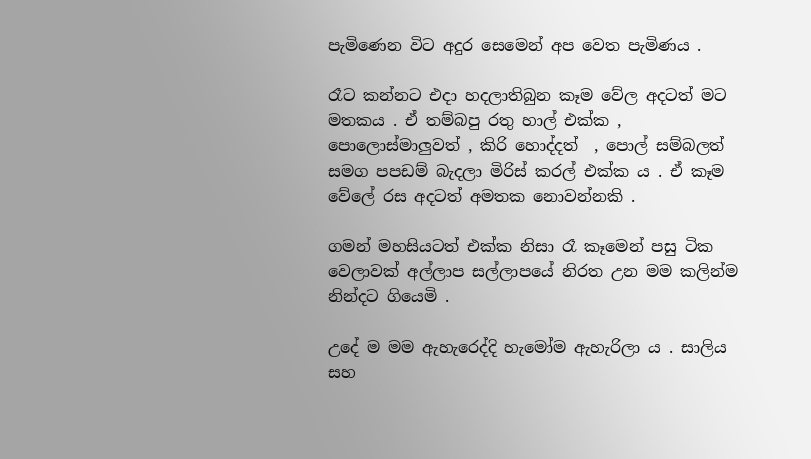පැමිණෙන විට අදුර සෙමෙන් අප වෙත පැමිණය .

රෑට කන්නට එදා හදලාතිබුන කෑම වේල අදටත් මට මතකය . ඒ තම්බපු රතු හාල් එක්ක , පොලොස්මාලුවත් , කිරි හොද්දත්  , පොල් සම්බලත් සමග පපඩම් බැදලා මිරිස් කරල් එක්ක ය . ඒ කෑම වේලේ රස අදටත් අමතක නොවන්නකි .

ගමන් මහසියටත් එක්ක නිසා රෑ කෑමෙන් පසු ටික වෙලාවක් අල්ලාප සල්ලාපයේ නිරත උන මම කලින්ම නින්දට ගියෙමි .

උදේ ම මම ඇහැරෙද්දි හැමෝම ඇහැරිලා ය . සාලිය සහ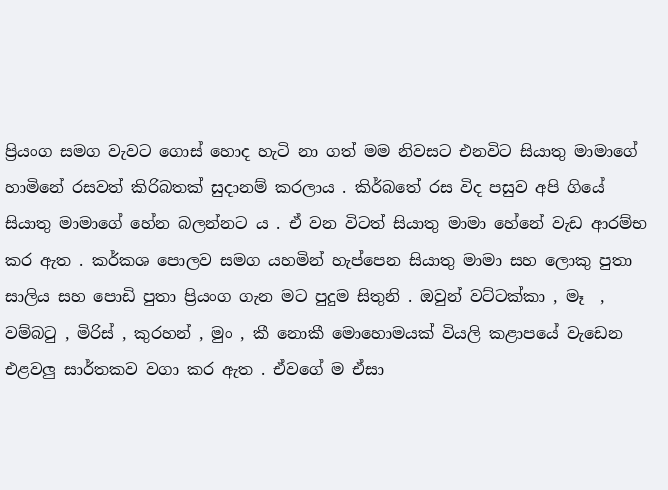ප්‍රියංග සමග වැවට ගොස් හොද හැටි නා ගත් මම නිවසට එනවිට සියාතු මාමාගේ හාමිනේ රසවත් කිරිබතක් සුදානම් කරලාය . කිර්බතේ රස විද පසුව අපි ගියේ සියාතු මාමාගේ හේන බලන්නට ය . ඒ වන විටත් සියාතු මාමා හේනේ වැඩ ආරම්භ කර ඇත . කර්කශ පොලව සමග යහමින් හැප්පෙන සියාතු මාමා සහ ලොකු පුතා සාලිය සහ පොඩි පුතා ප්‍රියංග ගැන මට පුදුම සිතුනි . ඔවුන් වට්ටක්කා , මෑ  , වම්බටු , මිරිස් , කුරහන් , මුං , කී නොකී මොහොමයක් වියලි කළාපයේ වැඩෙන එළවලු සාර්තකව වගා කර ඇත . ඒවගේ ම ඒසා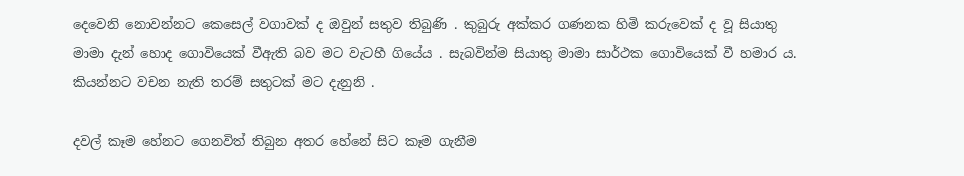දෙවෙනි නොවන්නට කෙසෙල් වගාවක් ද ඔවුන් සතුව තිබුණි . කුබුරු අක්කර ගණනක හිමි කරුවෙක් ද වූ සියාතු මාමා දැන් හොද ගොවියෙක් වීඇති බව මට වැටහී ගියේය . සැබවින්ම සියාතු මාමා සාර්ථක ගොවියෙක් වී හමාර ය. කියන්නට වචන නැති තරම් සතුටක් මට දැනුනි .

දවල් කෑම හේනට ගෙනවිත් තිබුන අතර හේනේ සිට කෑම ගැනීම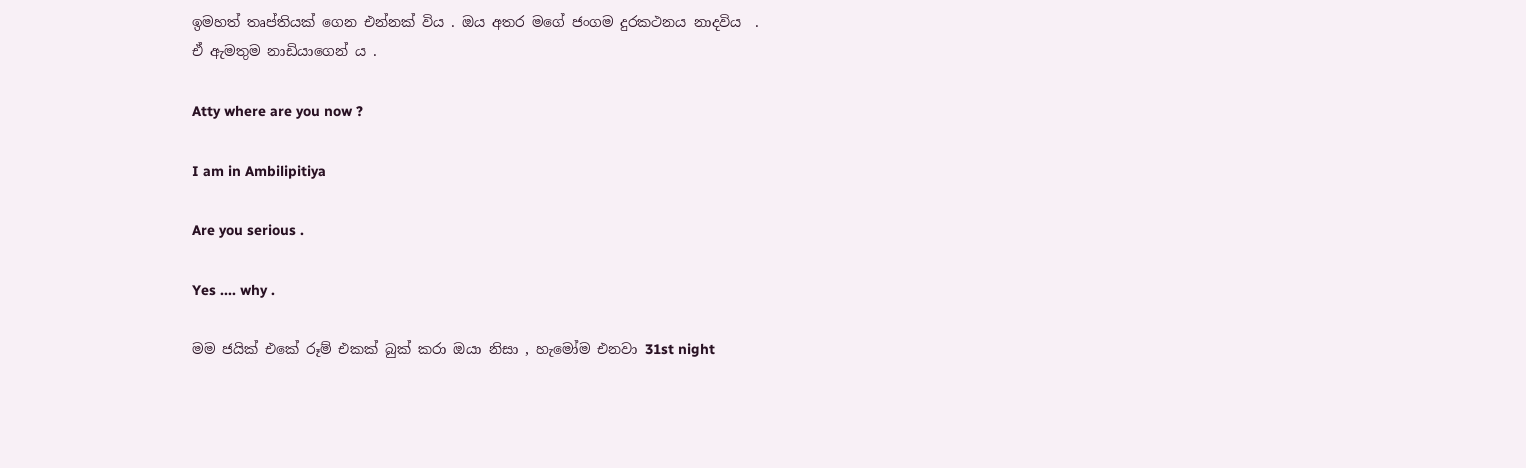ඉමහත් තෘප්තියක් ගෙන එන්නක් විය . ඔය අතර මගේ ජංගම දුරකථනය නාදවිය  .
ඒ ඇමතුම නාඩියාගෙන් ය .

Atty where are you now ?

I am in Ambilipitiya

Are you serious .

Yes .... why .

මම ජයික්‌ එකේ රූම් එකක් බුක් කරා ඔයා නිසා , හැමෝම එනවා 31st night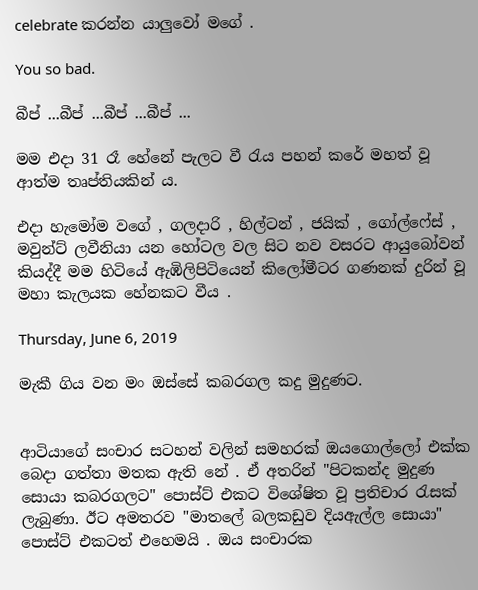celebrate කරන්න යාලුවෝ මගේ .

You so bad.

බීප් ...බීප් ...බීප් ...බීප් ...

මම එදා 31 රෑ හේනේ පැලට වී රැය පහන් කරේ මහත් වූ ආත්ම තෘප්තියකින් ය.

එදා හැමෝම වගේ , ගලදාරි , හිල්ටන් , ජයික් , ගෝල්ෆේස් , මවුන්ට් ලවීනියා යන හෝටල වල සිට නව වසරට ආයුබෝවන් කියද්දී මම හිටියේ ඇඹිලිපිටියෙන් කිලෝමීටර ගණනක් දුරින් වූ මහා කැලයක හේනකට වීය .

Thursday, June 6, 2019

මැකී ගිය වන මං ඔස්සේ කබරගල කදු මුදුණට.


ආටියාගේ සංචාර සටහන් වලින් සමහරක් ඔයගොල්ලෝ එක්ක බෙදා ගත්තා මතක ඇති නේ . ඒ අතරින් "පිටකන්ද මුදුණ සොයා කබරගලට" පොස්ට් එකට විශේෂිත වූ ප්‍රතිචාර රැසක් ලැබුණා. ඊට අමතරව "මාතලේ බලකඩුව දියඇල්ල සොයා" පොස්ට් එකටත් එහෙමයි . ඔය සංචාරක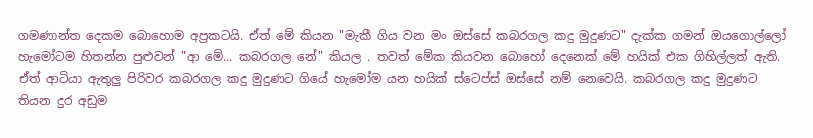ගමණාන්ත දෙකම බොහොම අප්‍රකටයි. ඒත් මේ කියන "මැකී ගිය වන මං ඔස්සේ කබරගල කදු මුදුණට" දැක්ක ගමන් ඔයගොල්ලෝ හැමෝටම හිතන්න පුළුවන් "ආ මේ... කබරගල නේ" කියල . තවත් මේක කියවන බොහෝ දෙනෙක් මේ හයික් එක ගිහිල්ලත් ඇති. ඒත් ආටියා ඇතුලු පිරිවර කබරගල කදු මුදුණට ගියේ හැමෝම යන හයික් ස්ටෙප්ස් ඔස්සේ නම් නෙවෙයි. කබරගල කදු මුදුණට තියන දුර අඩුම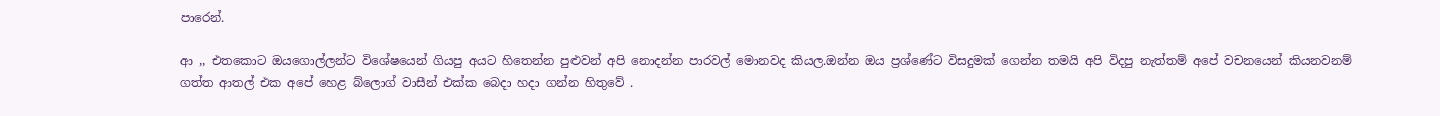පාරෙන්.

ආ ,, එතකොට ඔයගොල්ලන්ට විශේෂයෙන් ගියපු අයට හිතෙන්න පුළුවන් අපි නොදන්න පාරවල් මොනවද කියල.ඔන්න ඔය ප්‍රශ්ණේට විසදුමක් ගෙන්න තමයි අපි විදපු නැත්තම් අපේ වචනයෙන් කියනවනම් ගත්ත ආතල් එක අපේ හෙළ බ්ලොග් වාසීන් එක්ක බෙදා හදා ගන්න හිතුවේ .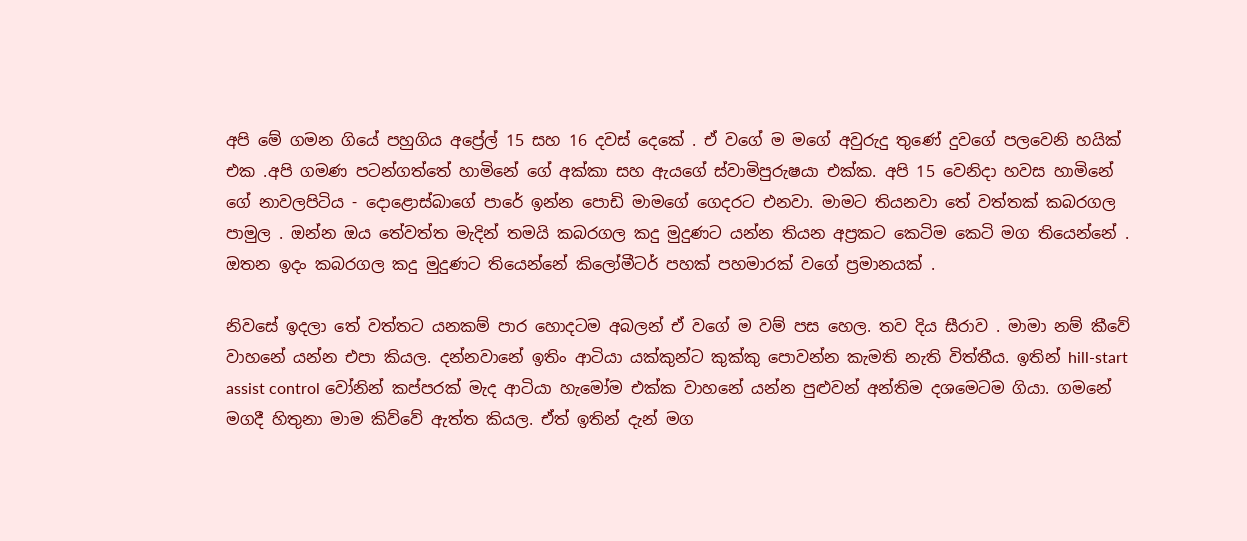අපි මේ ගමන ගියේ පහුගිය අප්‍රේල් 15 සහ 16 දවස් දෙකේ . ඒ වගේ ම මගේ අවුරුදු තුණේ දුවගේ පලවෙනි හයික් එක .අපි ගමණ පටන්ගත්තේ හාමිනේ ගේ අක්කා සහ ඇයගේ ස්වාමිපුරුෂයා එක්ක. අපි 15 වෙනිදා හවස හාමිනේ ගේ නාවලපිටිය - දොළොස්බාගේ පාරේ ඉන්න පොඩි මාමගේ ගෙදරට එනවා. මාමට තියනවා තේ වත්තක් කබරගල පාමුල . ඔන්න ඔය තේවත්ත මැදින් තමයි කබරගල කදු මුදුණට යන්න තියන අප්‍රකට කෙටිම කෙටි මග තියෙන්නේ . ඔතන ඉදං කබරගල කදු මුදුණට තියෙන්නේ කිලෝමීටර් පහක් පහමාරක් වගේ ප්‍රමානයක් .

නිවසේ ඉදලා තේ වත්තට යනකම් පාර හොදටම අබලන් ඒ වගේ ම වම් පස හෙල. තව දිය සීරාව . මාමා නම් කීවේ වාහනේ යන්න එපා කියල. දන්නවානේ ඉතිං ආටියා යක්කුන්ට කුක්කු පොවන්න කැමති නැති විත්තීය. ඉතින් hill-start assist control වෝනින් කප්පරක් මැද ආටියා හැමෝම එක්ක වාහනේ යන්න පුළුවන් අන්තිම දශමෙටම ගියා. ගමනේ මගදී හිතුනා මාම කිව්වේ ඇත්ත කියල. ඒත් ඉතින් දැන් මග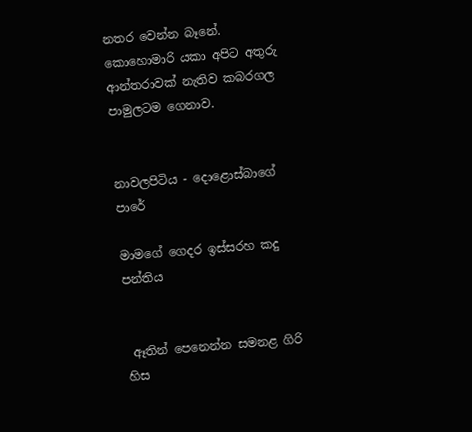නතර වෙන්න බෑනේ. කොහොමාරි යකා අපිට අතුරු ආන්තරාවක් නැතිව කබරගල පාමුලටම ගෙනාව.


නාවලපිටිය - දොළොස්බාගේ පාරේ

මාමගේ ගෙදර ඉස්සරහ කදු පන්තිය


 ඈතින් පෙනෙන්න සමනළ ගිරි හිස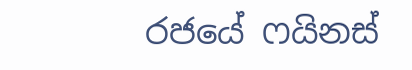රජයේ ෆයිනස්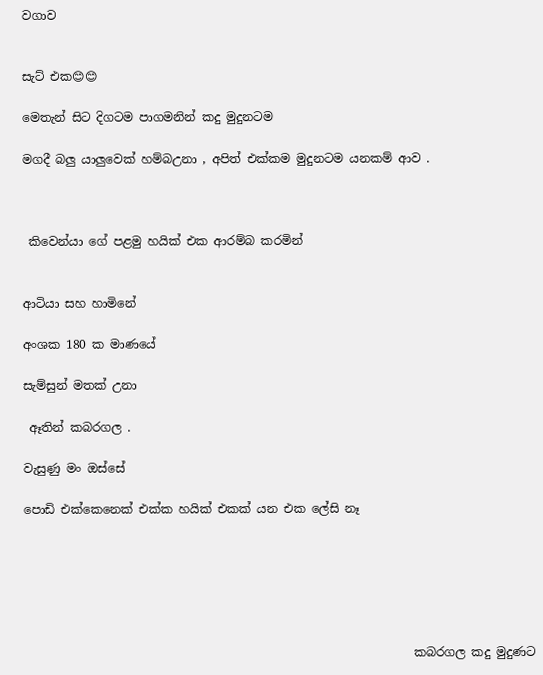වගාව


සැට් එක😊😊

මෙතැන් සිට දිගටම පාගමනින් කදු මුදුනටම

මගදී බලු යාලුවෙක් හම්බඋනා , අපිත් එක්කම මුදුනටම යනකම් ආව .



 කිවෙන්යා ගේ පළමු හයික් එක ආරම්බ කරමින්


ආටියා සහ හාමිනේ

අංශක 180 ක මාණයේ

සැම්සුන් මතක් උනා

 ඈතින් කබරගල .

වැසුණු මං ඔස්සේ

පොඩි එක්කෙනෙක් එක්ක හයික් එකක් යන එක ලේසි නෑ






                                                                 කබරගල කදු මුදුණට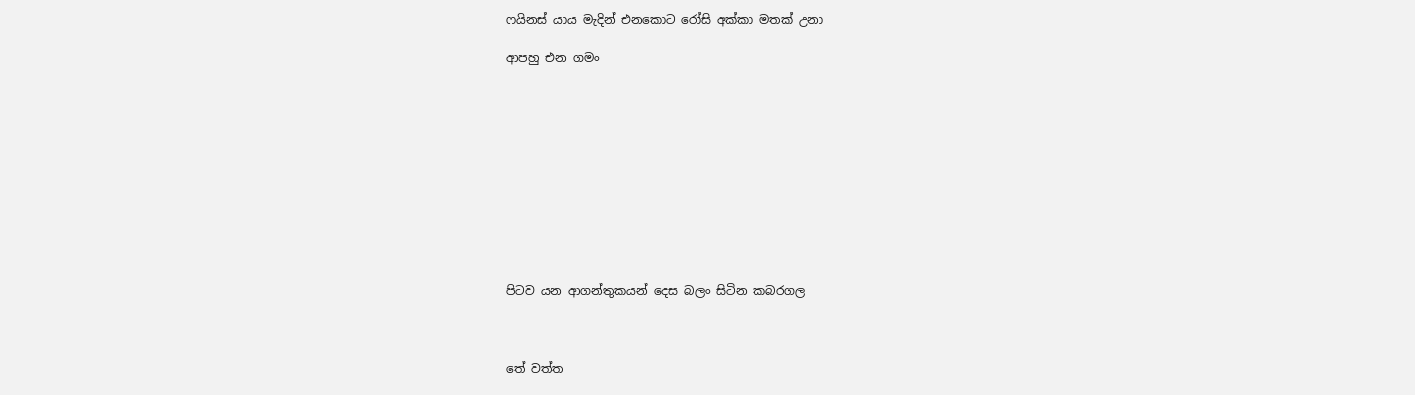ෆයිනස් යාය මැදින් එනකොට රෝසි අක්කා මතක් උනා

ආපහු එන ගමං











පිටව යන ආගන්තුකයන් දෙස බලං සිටින කබරගල



තේ වත්ත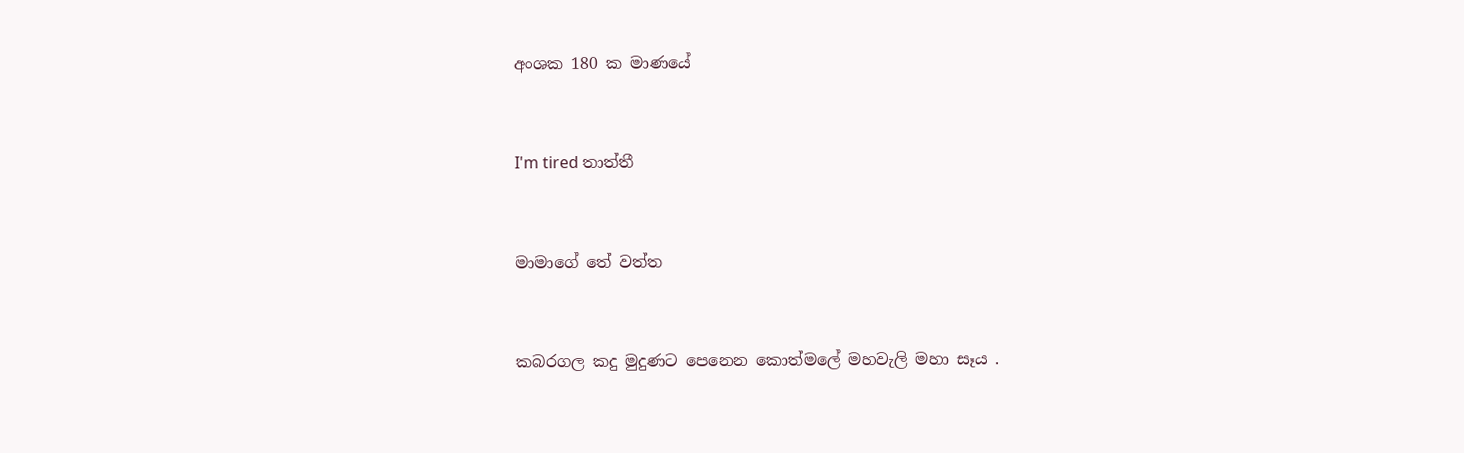අංශක 180 ක මාණයේ


I'm tired තාත්තී


මාමාගේ තේ වත්ත


කබරගල කදු මුදුණට පෙනෙන කොත්මලේ මහවැලි මහා සෑය .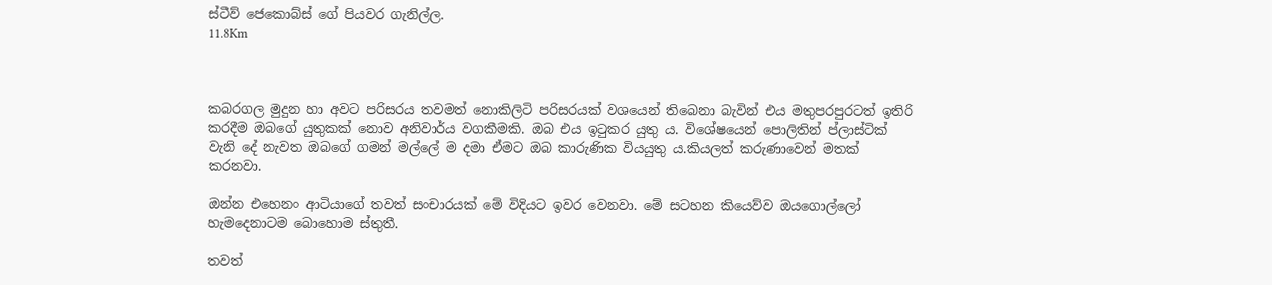ස්ටීව් ජෙකොබ්ස් ගේ පියවර ගැනිල්ල.
11.8Km



කබරගල මුදුන හා අවට පරිසරය තවමත් නොකිලිටි පරිසරයක් වශයෙන් තිබෙනා බැවින් එය මතුපරපුරටත් ඉතිරි කරදීම ඔබගේ යුතුකක් නොව අනිවාර්ය වගකීමකි. ඔබ එය ඉටුකර යුතු ය. විශේෂයෙන් පොලිතින් ප්ලාස්ටික් වැනි දේ නැවත ඔබගේ ගමන් මල්ලේ ම දමා ඒමට ඔබ කාරුණික වියයුතු ය.කියලත් කරුණාවෙන් මතක් කරනවා.

ඔන්න එහෙනං ආටියාගේ තවත් සංචාරයක් මේ විදියට ඉවර වෙනවා. මේ සටහන කියෙව්ව ඔයගොල්ලෝ හැමදෙනාටම බොහොම ස්තුතී.

තවත්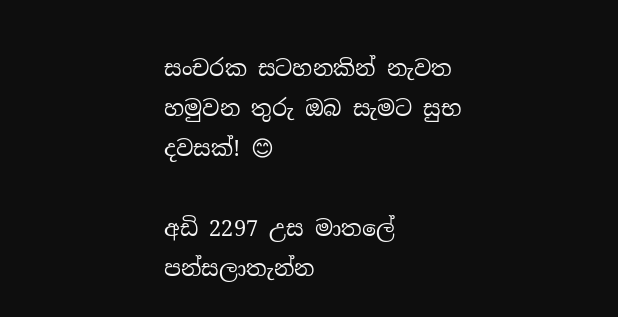සංචරක සටහනකින් නැවත හමුවන තුරු ඔබ සැමට සුභ දවසක්! 😊

අඩි 2297 උස මාතලේ පන්සලාතැන්න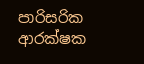පාරිසරික ආරක්ෂක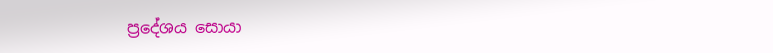ප්‍රදේශය සොයා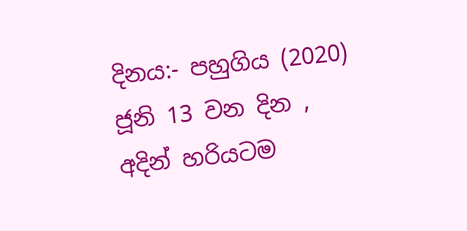දිනය:- පහුගිය (2020) ජූනි 13 වන දින ,  අදින් හරියටම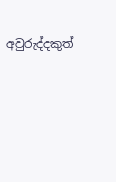අවුරුද්දකුත්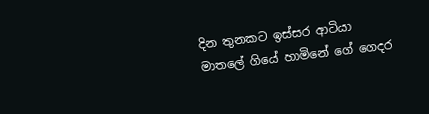දින තුනකට ඉස්සර ආටියා මාතලේ ගියේ හාමිනේ ගේ ගෙදර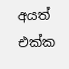අයත් එක්ක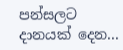පන්සලට දානයක් දෙන...